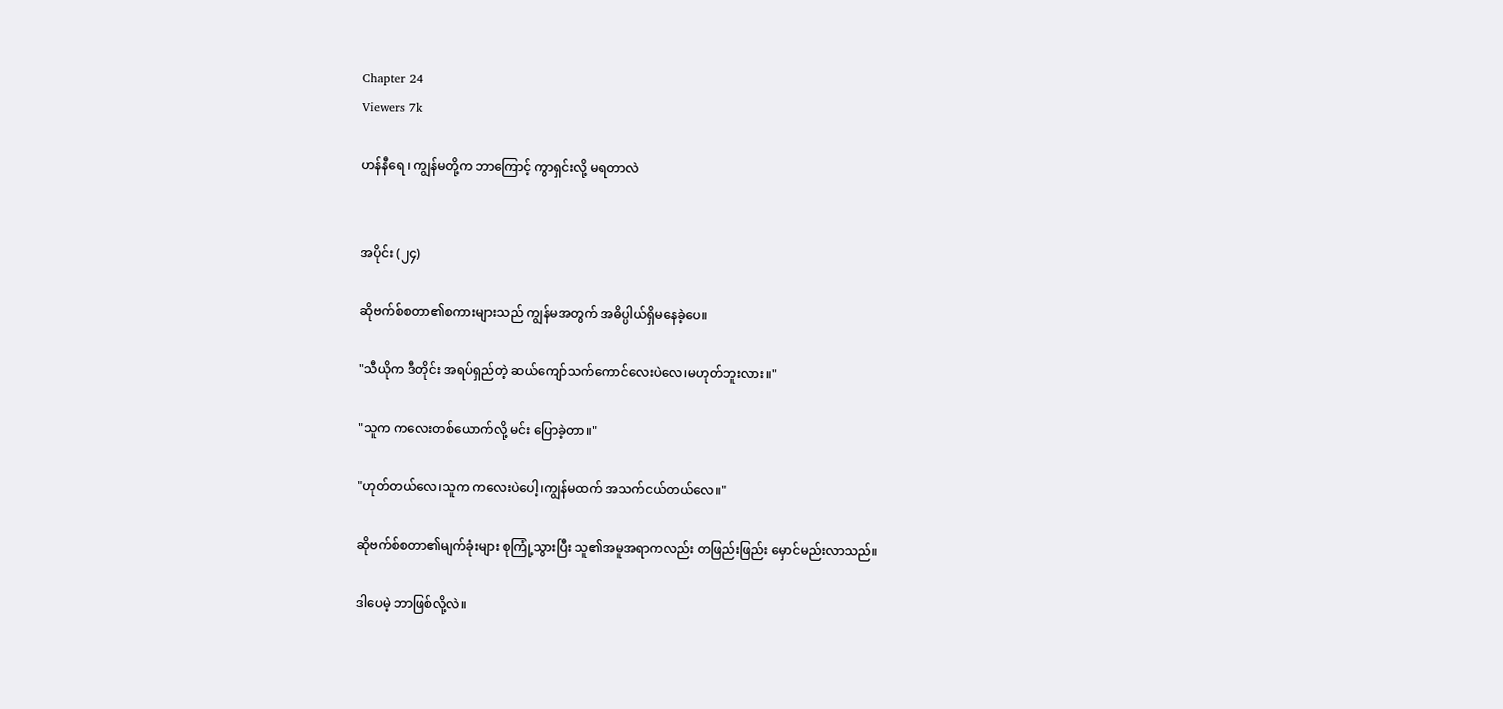Chapter 24
Viewers 7k

ဟန်နီရေ ၊ ကျွန်မတို့က ဘာကြောင့် ကွာရှင်းလို့ မရတာလဲ


အပိုင်း (၂၄)

ဆိုဗက်စ်စတာ၏စကားများသည် ကျွန်မအတွက် အဓိပ္ပါယ်ရှိမနေခဲ့ပေ။

"သီယိုက ဒီတိုင်း အရပ်ရှည်တဲ့ ဆယ်ကျော်သက်ကောင်လေးပဲလေ၊မဟုတ်ဘူးလား။"

"သူက ကလေးတစ်ယောက်လို့ မင်း ပြောခဲ့တာ။"

"ဟုတ်တယ်လေ၊သူက ကလေးပဲပေါ့၊ကျွန်မထက် အသက်ငယ်တယ်လေ။"

ဆိုဗက်စ်စတာ၏မျက်ခုံးများ စုကြုံ့သွားပြီး သူ၏အမူအရာကလည်း တဖြည်းဖြည်း မှောင်မည်းလာသည်။

ဒါပေမဲ့ ဘာဖြစ်လို့လဲ။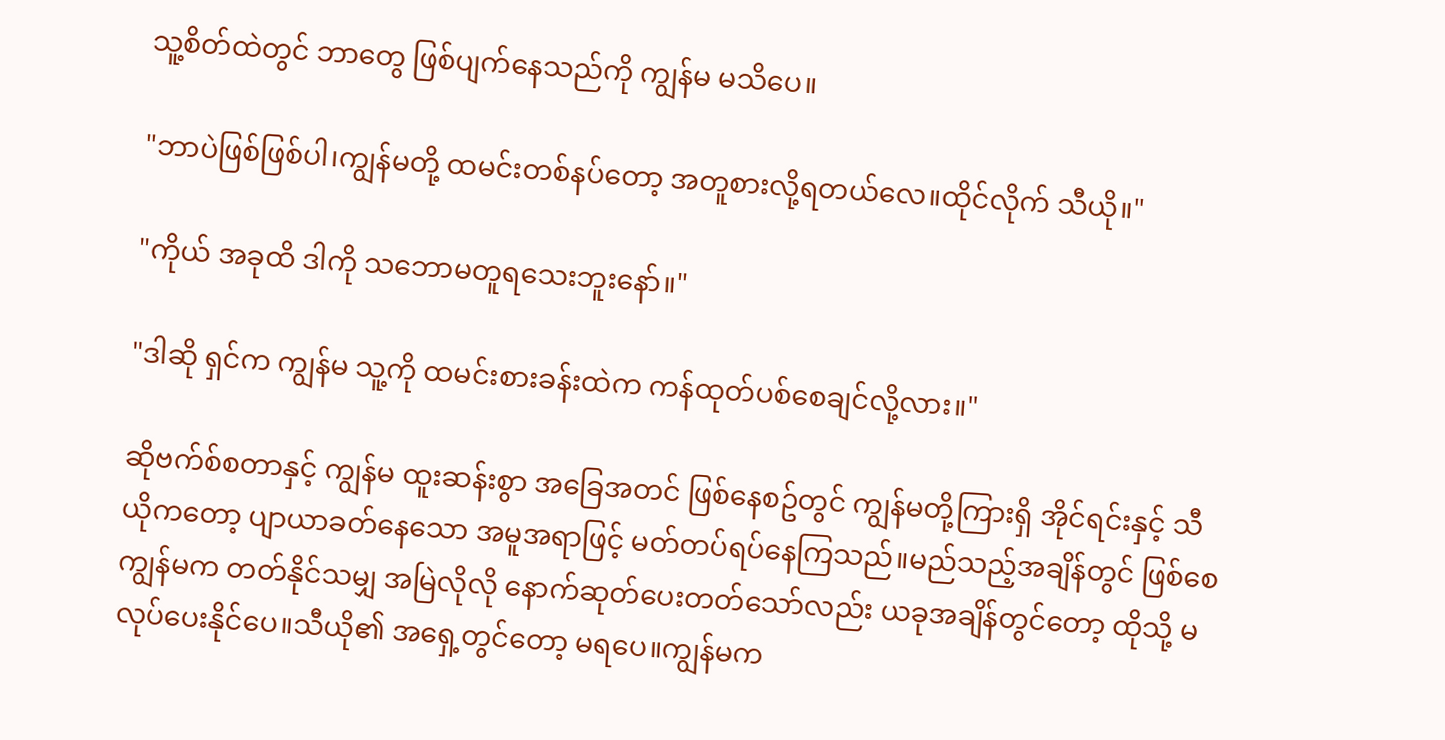သူ့စိတ်ထဲတွင် ဘာတွေ ဖြစ်ပျက်နေသည်ကို ကျွန်မ မသိပေ။

"ဘာပဲဖြစ်ဖြစ်ပါ၊ကျွန်မတို့ ထမင်းတစ်နပ်တော့ အတူစားလို့ရတယ်လေ။ထိုင်လိုက် သီယို။"

"ကိုယ် အခုထိ ဒါကို သဘောမတူရသေးဘူးနော်။"

"ဒါဆို ရှင်က ကျွန်မ သူ့ကို ထမင်းစားခန်းထဲက ကန်ထုတ်ပစ်စေချင်လို့လား။"

ဆိုဗက်စ်စတာနှင့် ကျွန်မ ထူးဆန်းစွာ အခြေအတင် ဖြစ်နေစဥ်တွင် ကျွန်မတို့ကြားရှိ အိုင်ရင်းနှင့် သီယိုကတော့ ပျာယာခတ်နေသော အမူအရာဖြင့် မတ်တပ်ရပ်နေကြသည်။မည်သည့်အချိန်တွင် ဖြစ်စေကျွန်မက တတ်နိုင်သမျှ အမြဲလိုလို နောက်ဆုတ်ပေးတတ်သော်လည်း ယခုအချိန်တွင်တော့ ထိုသို့ မလုပ်ပေးနိုင်ပေ။သီယို၏ အရှေ့တွင်တော့ မရပေ။ကျွန်မက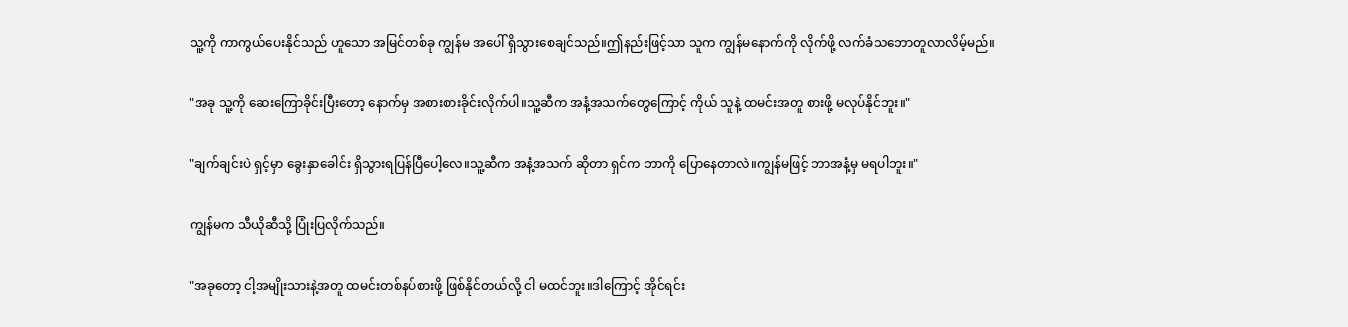သူ့ကို ကာကွယ်ပေးနိုင်သည် ဟူသော အမြင်တစ်ခု ကျွန်မ အပေါ် ရှိသွားစေချင်သည်။ဤနည်းဖြင့်သာ သူက ကျွန်မနောက်ကို လိုက်ဖို့ လက်ခံသဘောတူလာလိမ့်မည်။

"အခု သူ့ကို ဆေးကြောခိုင်းပြီးတော့ နောက်မှ အစားစားခိုင်းလိုက်ပါ။သူ့ဆီက အနံ့အသက်တွေကြောင့် ကိုယ် သူနဲ့ ထမင်းအတူ စားဖို့ မလုပ်နိုင်ဘူး။"

"ချက်ချင်းပဲ ရှင့်မှာ ခွေးနှာခေါင်း ရှိသွားရပြန်ပြီပေါ့လေ။သူ့ဆီက အနံ့အသက် ဆိုတာ ရှင်က ဘာကို ပြောနေတာလဲ။ကျွန်မဖြင့် ဘာအနံ့မှ မရပါဘူး။"

ကျွန်မက သီယိုဆီသို့ ပြုံးပြလိုက်သည်။

"အခုတော့ ငါ့အမျိုးသားနဲ့အတူ ထမင်းတစ်နပ်စားဖို့ ဖြစ်နိုင်တယ်လို့ ငါ မထင်ဘူး။ဒါကြောင့် အိုင်ရင်း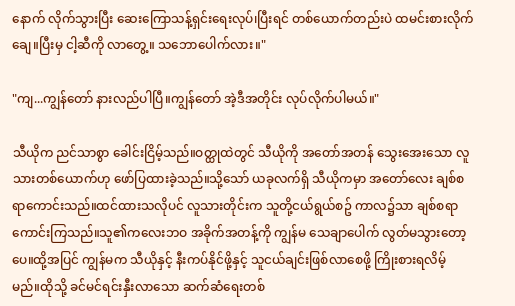နောက် လိုက်သွားပြီး ဆေးကြောသန့်ရှင်းရေးလုပ်၊ပြီးရင် တစ်ယောက်တည်းပဲ ထမင်းစားလိုက်ချေ။ပြီးမှ ငါ့ဆီကို လာတွေ့။ သဘောပေါက်လား။"

"ကျ...ကျွန်တော် နားလည်ပါပြီ။ကျွန်တော် အဲ့ဒီအတိုင်း လုပ်လိုက်ပါမယ်။"

သီယိုက ညင်သာစွာ ခေါင်းငြိမ့်သည်။ဝတ္ထုထဲတွင် သီယိုကို အတော်အတန် သွေးအေးသော လူသားတစ်ယောက်ဟု ဖော်ပြထားခဲ့သည်။သို့သော် ယခုလက်ရှိ သီယိုကမှာ အတော်လေး ချစ်စရာကောင်းသည်။ထင်ထားသလိုပင် လူသားတိုင်းက သူတို့ငယ်ရွယ်စဥ် ကာလ၌သာ ချစ်စရာကောင်းကြသည်။သူ၏ကလေးဘဝ အခိုက်အတန့်ကို ကျွန်မ သေချာပေါက် လွတ်မသွားတော့ပေ။ထို့အပြင် ကျွန်မက သီယိုနှင့် နီးကပ်နိုင်ဖို့နှင့် သူငယ်ချင်းဖြစ်လာစေဖို့ ကြိုးစားရလိမ့်မည်။ထိုသို့ ခင်မင်ရင်းနှီးလာသော ဆက်ဆံရေးတစ်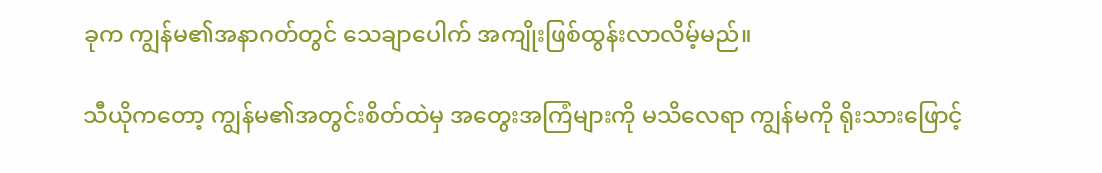ခုက ကျွန်မ၏အနာဂတ်တွင် သေချာပေါက် အကျိုးဖြစ်ထွန်းလာလိမ့်မည်။

သီယိုကတော့ ကျွန်မ၏အတွင်းစိတ်ထဲမှ အတွေးအကြံများကို မသိလေရာ ကျွန်မကို ရိုးသားဖြောင့်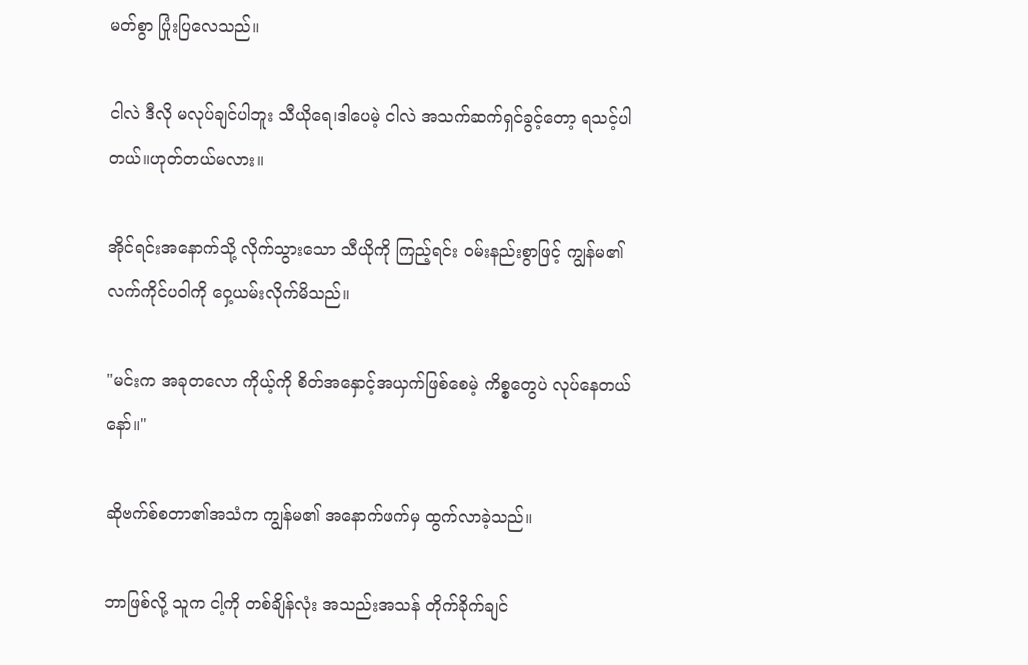မတ်စွာ ပြုံးပြလေသည်။

ငါလဲ ဒီလို မလုပ်ချင်ပါဘူး သီယိုရေ၊ဒါပေမဲ့ ငါလဲ အသက်ဆက်ရှင်ခွင့်တော့ ရသင့်ပါတယ်။ဟုတ်တယ်မလား။

အိုင်ရင်းအနောက်သို့ လိုက်သွားသော သီယိုကို ကြည့်ရင်း ဝမ်းနည်းစွာဖြင့် ကျွန်မ၏လက်ကိုင်ပဝါကို ဝှေ့ယမ်းလိုက်မိသည်။

"မင်းက အခုတလော ကိုယ့်ကို စိတ်အနှောင့်အယှက်ဖြစ်စေမဲ့ ကိစ္စတွေပဲ လုပ်နေတယ်နော်။"

ဆိုဗက်စ်စတာ၏အသံက ကျွန်မ၏ အနောက်ဖက်မှ ထွက်လာခဲ့သည်။

ဘာဖြစ်လို့ သူက ငါ့ကို တစ်ချိန်လုံး အသည်းအသန် တိုက်ခိုက်ချင်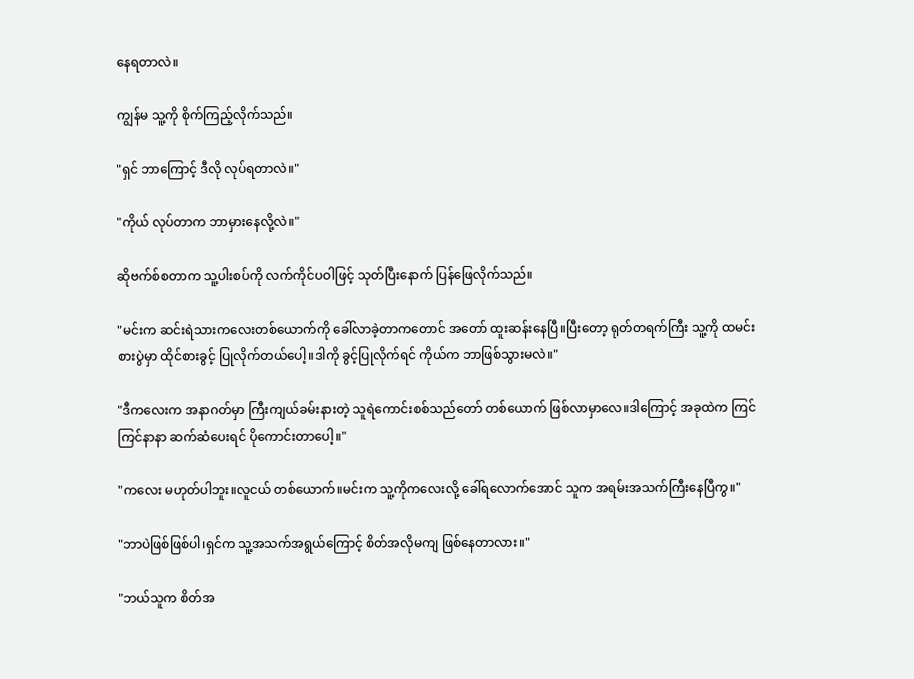နေရတာလဲ။

ကျွန်မ သူ့ကို စိုက်ကြည့်လိုက်သည်။

"ရှင် ဘာကြောင့် ဒီလို လုပ်ရတာလဲ။"

"ကိုယ် လုပ်တာက ဘာမှားနေလို့လဲ။"

ဆိုဗက်စ်စတာက သူ့ပါးစပ်ကို လက်ကိုင်ပဝါဖြင့် သုတ်ပြီးနောက် ပြန်ဖြေလိုက်သည်။

"မင်းက ဆင်းရဲသားကလေးတစ်ယောက်ကို ခေါ်လာခဲ့တာကတောင် အတော် ထူးဆန်းနေပြီ။ပြီးတော့ ရုတ်တရက်ကြီး သူ့ကို ထမင်းစားပွဲမှာ ထိုင်စားခွင့် ပြုလိုက်တယ်ပေါ့။ဒါကို ခွင့်ပြုလိုက်ရင် ကိုယ်က ဘာဖြစ်သွားမလဲ။"

"ဒီကလေးက အနာဂတ်မှာ ကြီးကျယ်ခမ်းနားတဲ့ သူရဲကောင်းစစ်သည်တော် တစ်ယောက် ဖြစ်လာမှာလေ။ဒါကြောင့် အခုထဲက ကြင်ကြင်နာနာ ဆက်ဆံပေးရင် ပိုကောင်းတာပေါ့။"

"ကလေး မဟုတ်ပါဘူး။လူငယ် တစ်ယောက်။မင်းက သူ့ကိုကလေးလို့ ခေါ်ရလောက်အောင် သူက အရမ်းအသက်ကြီးနေပြီကွ။"

"ဘာပဲဖြစ်ဖြစ်ပါ၊ရှင်က သူ့အသက်အရွယ်ကြောင့် စိတ်အလိုမကျ ဖြစ်နေတာလား။"

"ဘယ်သူက စိတ်အ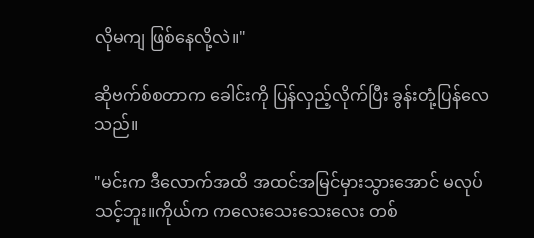လိုမကျ ဖြစ်နေလို့လဲ။"

ဆိုဗက်စ်စတာက ခေါင်းကို ပြန်လှည့်လိုက်ပြီး ခွန်းတုံ့ပြန်လေသည်။

"မင်းက ဒီလောက်အထိ အထင်အမြင်မှားသွားအောင် မလုပ်သင့်ဘူး။ကိုယ်က ကလေးသေးသေးလေး တစ်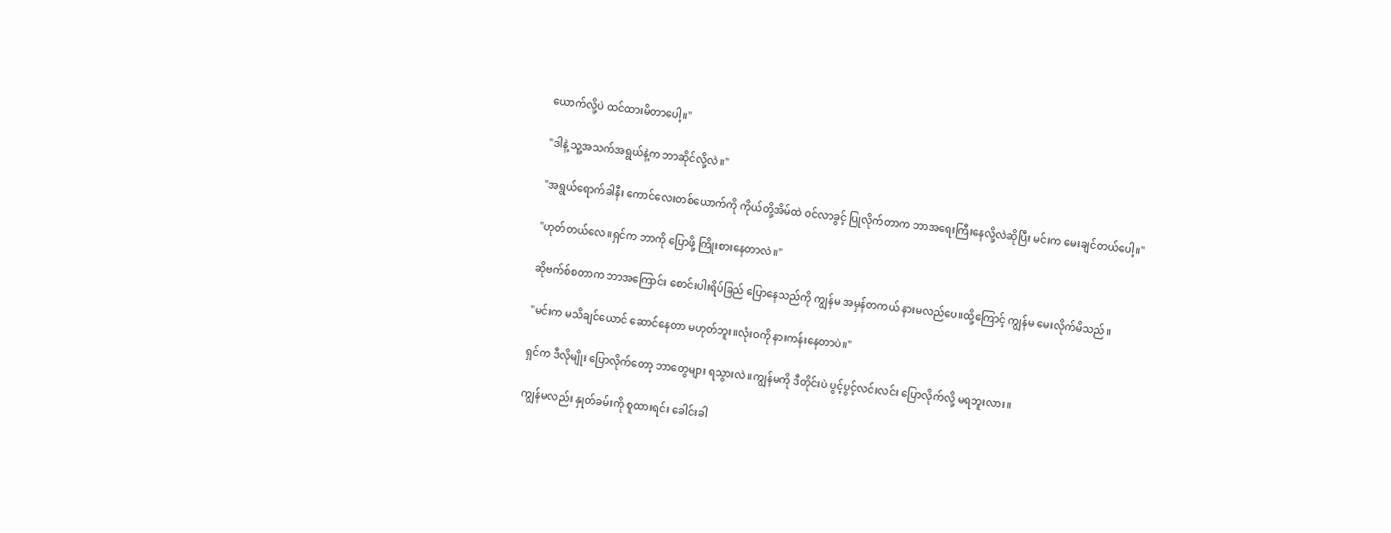ယောက်လို့ပဲ ထင်ထားမိတာပေါ့။"

"ဒါနဲ့ သူ့အသက်အရွယ်နဲ့က ဘာဆိုင်လို့လဲ။"

"အရွယ်ရောက်ခါနီး ကောင်လေးတစ်ယောက်ကို ကိုယ်တို့အိမ်ထဲ ဝင်လာခွင့် ပြုလိုက်တာက ဘာအရေးကြီးနေလို့လဲဆိုပြီး မင်းက မေးချင်တယ်ပေါ့။"

"ဟုတ်တယ်လေ။ရှင်က ဘာကို ပြောဖို့ ကြိုးစားနေတာလဲ။"

ဆိုဗက်စ်စတာက ဘာအကြောင်း စောင်းပါးရိပ်ခြည် ပြောနေသည်ကို ကျွန်မ အမှန်တကယ် နားမလည်ပေ။ထို့ကြောင့် ကျွန်မ မေးလိုက်မိသည်။

"မင်းက မသိချင်ယောင် ဆောင်နေတာ မဟုတ်ဘူး။လုံးဝကို နားကန်းနေတာပဲ။"

ရှင်က ဒီလိုမျိုး ပြောလိုက်တော့ ဘာတွေများ ရသွားလဲ။ကျွန်မကို ဒီတိုင်းပဲ ပွင့်ပွင့်လင်းလင်း ပြောလိုက်လို့ မရဘူးလား။

ကျွန်မလည်း နှုတ်ခမ်းကို စူထားရင်း ခေါင်းခါ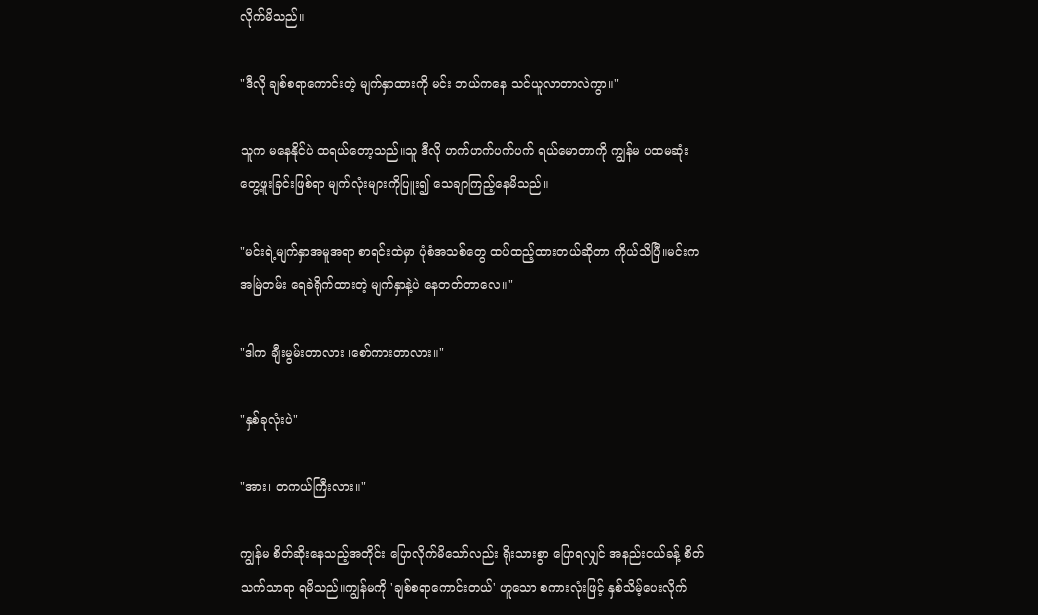လိုက်မိသည်။

"ဒီလို ချစ်စရာကောင်းတဲ့ မျက်နှာထားကို မင်း ဘယ်ကနေ သင်ယူလာတာလဲကွာ။"

သူက မနေနိုင်ပဲ ထရယ်တော့သည်။သူ ဒီလို ဟက်ဟက်ပက်ပက် ရယ်မောတာကို ကျွန်မ ပထမဆုံး တွေ့ဖူးခြင်းဖြစ်ရာ မျက်လုံးများကိုပြူး၍ သေချာကြည့်နေမိသည်။

"မင်းရဲ့မျက်နှာအမူအရာ စာရင်းထဲမှာ ပုံစံအသစ်တွေ ထပ်ထည့်ထားတယ်ဆိုတာ ကိုယ်သိပြီ။မင်းက အမြဲတမ်း ရေခဲရိုက်ထားတဲ့ မျက်နှာနဲ့ပဲ နေတတ်တာလေ။"

"ဒါက ချီးမွမ်းတာလား ၊စော်ကားတာလား။"

"နှစ်ခုလုံးပဲ"

"အား၊ တကယ်ကြီးလား။"

ကျွန်မ စိတ်ဆိုးနေသည့်အတိုင်း ပြောလိုက်မိသော်လည်း ရိုးသားစွာ ပြောရလျှင် အနည်းငယ်ခန့် စိတ်သက်သာရာ ရမိသည်။ကျွန်မကို 'ချစ်စရာကောင်းတယ်' ဟူသော စကားလုံးဖြင့် နှစ်သိမ့်ပေးလိုက်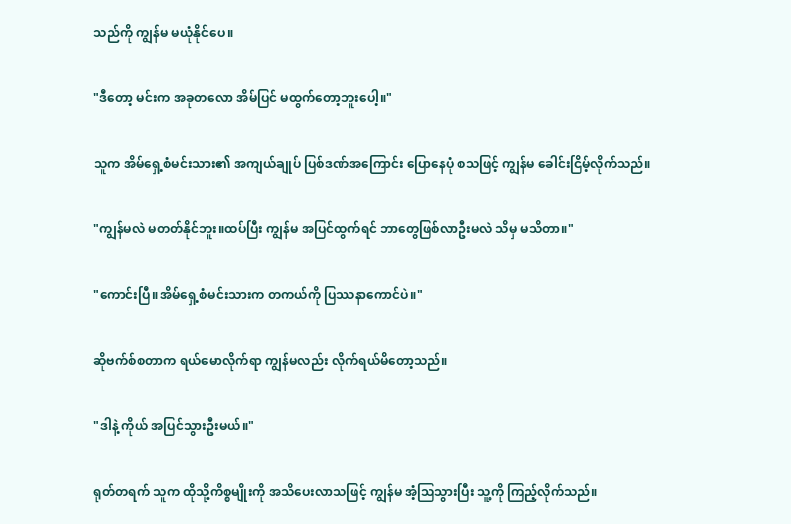သည်ကို ကျွန်မ မယုံနိုင်ပေ။

"ဒီတော့ မင်းက အခုတလော အိမ်ပြင် မထွက်တော့ဘူးပေါ့။"

သူက အိမ်ရှေ့စံမင်းသား၏ အကျယ်ချုပ် ပြစ်ဒဏ်အကြောင်း ပြောနေပုံ စသဖြင့် ကျွန်မ ခေါင်းငြိမ့်လိုက်သည်။

"ကျွန်မလဲ မတတ်နိုင်ဘူး။ထပ်ပြီး ကျွန်မ အပြင်ထွက်ရင် ဘာတွေဖြစ်လာဦးမလဲ သိမှ မသိတာ။"

"ကောင်းပြီ။အိမ်ရှေ့စံမင်းသားက တကယ်ကို ပြဿနာကောင်ပဲ။"

ဆိုဗက်စ်စတာက ရယ်မောလိုက်ရာ ကျွန်မလည်း လိုက်ရယ်မိတော့သည်။

"ဒါနဲ့ ကိုယ် အပြင်သွားဦးမယ်။"

ရုတ်တရက် သူက ထိုသို့ကိစ္စမျိုးကို အသိပေးလာသဖြင့် ကျွန်မ အံ့ဩသွားပြီး သူ့ကို ကြည့်လိုက်သည်။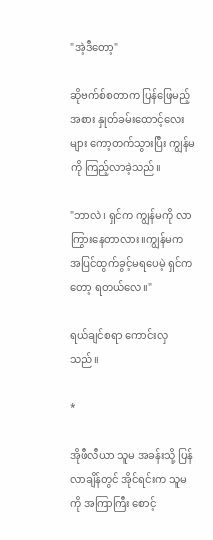"အဲ့ဒီတော့"

ဆိုဗက်စ်စတာက ပြန်ဖြေမည့်အစား နှုတ်ခမ်းထောင့်လေးများ ကော့တက်သွားပြီး ကျွန်မကို ကြည့်လာခဲ့သည်။

"ဘာလဲ၊ ရှင်က ကျွန်မကို လာကြွားနေတာလား။ကျွန်မက အပြင်ထွက်ခွင့်မရပေမဲ့ ရှင်ကတော့ ရတယ်လေ။"

ရယ်ချင်စရာ ကောင်းလှသည်။

*

အိုဖီလီယာ သူမ အခန်းသို့ ပြန်လာချိန်တွင် အိုင်ရင်းက သူမကို အကြာကြီး စောင့်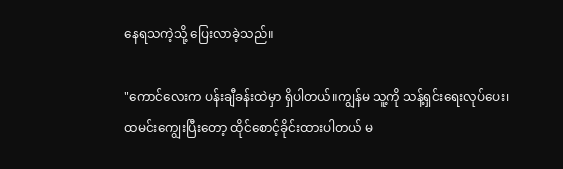နေရသကဲ့သို့ ပြေးလာခဲ့သည်။

"ကောင်လေးက ပန်းချီခန်းထဲမှာ ရှိပါတယ်။ကျွန်မ သူ့ကို သန့်ရှင်းရေးလုပ်ပေး၊ထမင်းကျွေးပြီးတော့ ထိုင်စောင့်ခိုင်းထားပါတယ် မ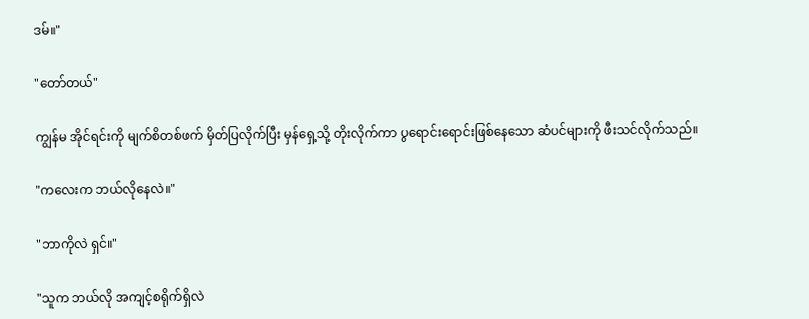ဒမ်။"

"တော်တယ်"

ကျွန်မ အိုင်ရင်းကို မျက်စိတစ်ဖက် မှိတ်ပြလိုက်ပြီး မှန်ရှေ့သို့ တိုးလိုက်ကာ ပွရောင်းရောင်းဖြစ်နေသော ဆံပင်များကို ဖီးသင်လိုက်သည်။

"ကလေးက ဘယ်လိုနေလဲ။"

"ဘာကိုလဲ ရှင်။"

"သူက ဘယ်လို အကျင့်စရိုက်ရှိလဲ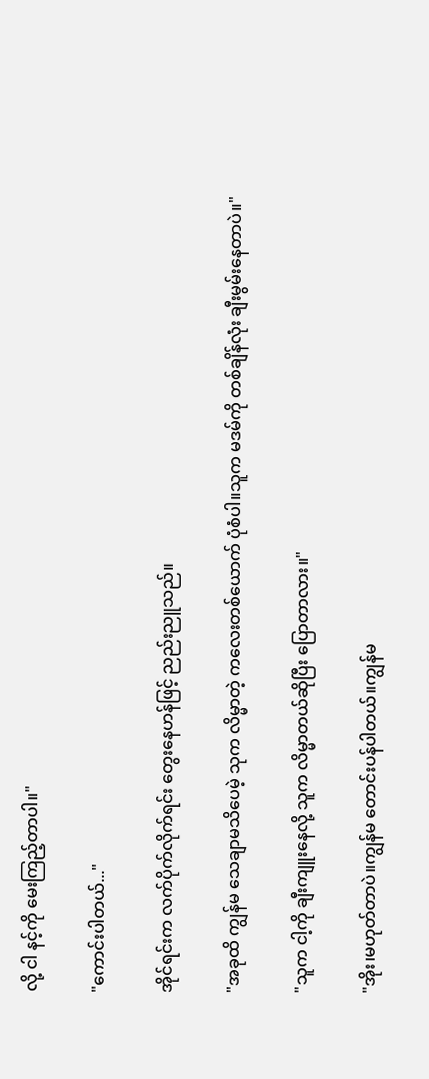လို့ ငါ နင့်ကို မေးကြည့်တာပါ။"

"ကောင်းပါတယ်..."

အိုင်ရင်းက လက်ပိုက်လိုက်ရင်း တွေးနေဟန်ဖြင့် ညည်းညူသည်။

"အခုထိ ကျွန်မ သေချာမသိပေမဲ့ သုက လိမ္မာတဲ့ ကလေးတစ်ယောက် ပုံစံပါ။သူက မဒမ်ကို တစ်ချိန်လုံး ချီးမွမ်းနေတာပဲ။"

"သူက ငါ့ကို ချီးကျူးနေလို့ သူက လိမ္မာတယ်ဆိုပြီး ပြောတာလား။"

"အိုး၊မဟုတ်တာပဲ။ကျွန်မ တောင်းပန်ပါတယ်။ကျွန်မ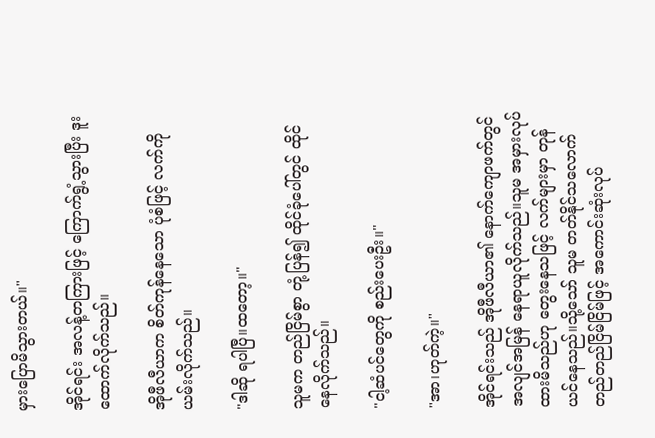မှားပြောမိသွားတယ်။"

အိုင်ရင်း အလန့်တကြားဖြင့် ကြောက်ရွံ့သွားပြီး ဒူးထောက်လိုက်သည်။

အိုဖီလီယာက စိတ်ကုန်နေသော ပုံစံဖြင့် လက်ကို ယမ်းလိုက်သည်။

"ဒါဆို ရပါပြီ။ထတော့။"

သူမက တည်ငြိမ်စွာ တုံ့ပြန်၍ ထိုင်ခုံပေါ်တွင် ထိုင်နေလိုက်သည်။

"ငါ့ဆံပင်တွေကို စည်းပေးဦး။"

"အာ၊ဟုတ်ကဲ့။"

အိုင်ရင်းသည် အိုဖီလီယာ၏ နောက်ကျောဖက်တွင် အလျင်အမြန် နေရာယူလိုက်သည်။သူမ အမှားလုပ်ထားမိသည်ဟု တွေးနေသဖြင့် လက်များမှာ တုန်ယင်နေသည်။သို့သော် သူမ တတ်နိုင်သလောက် တည်တည်ငြိမ်ငြိမ်ဖြင့် အကောင်းဆုံးလုပ်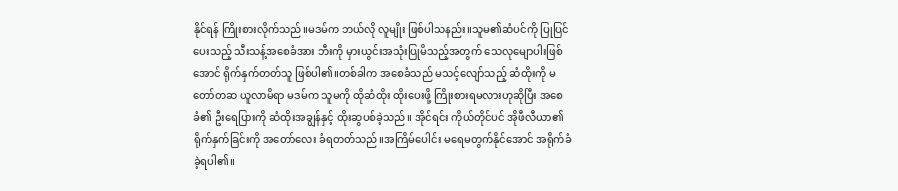နိုင်ရန် ကြိုးစားလိုက်သည်။မဒမ်က ဘယ်လို လူမျိုး ဖြစ်ပါသနည်း။သူမ၏ဆံပင်ကို ပြုပြင်ပေးသည့် သီးသန့်အစေခံအား ဘီးကို မှားယွင်းအသုံးပြုမိသည့်အတွက် သေလုမျောပါးဖြစ်အောင် ရိုက်နှက်တတ်သူ ဖြစ်ပါ၏။တစ်ခါက အစေခံသည် မသင့်လျော်သည့် ဆံထိုးကို မတော်တဆ ယူလာမိရာ မဒမ်က သူမကို ထိုဆံထိုး ထိုးပေးဖို့ ကြိုးစားရမလားဟုဆိုပြီး အစေခံ၏ ဦးရေပြားကို ဆံထိုးအချွန်နှင့် ထိုးဆွပစ်ခဲ့သည်။ အိုင်ရင်း ကိုယ်တိုင်ပင် အိုဖီလီယာ၏ ရိုက်နှက်ခြင်းကို အတော်လေး ခံရတတ်သည်။အကြိမ်ပေါင်း မရေမတွက်နိုင်အောင် အရိုက်ခံခဲ့ရပါ၏။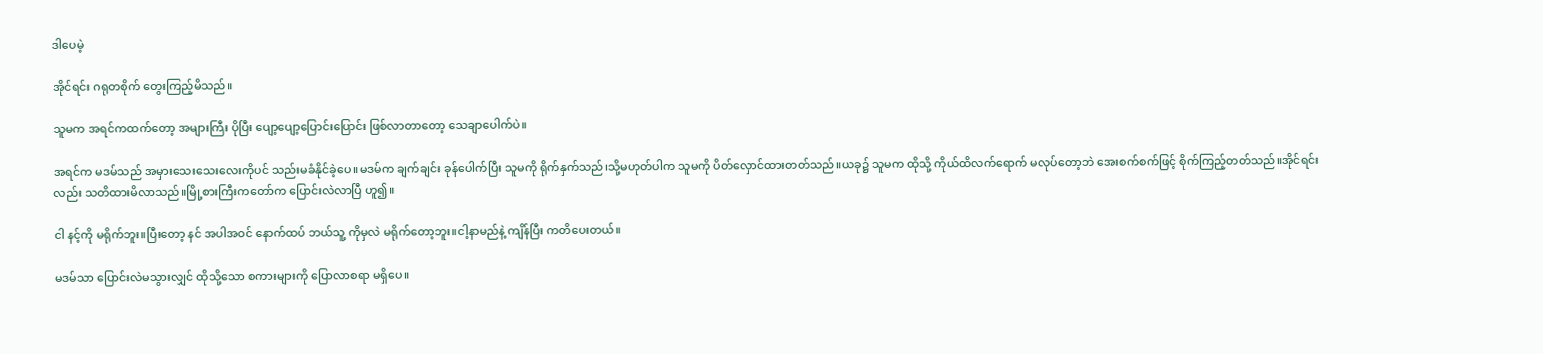ဒါပေမဲ့

အိုင်ရင်း ဂရုတစိုက် တွေးကြည့်မိသည်။

သူမက အရင်ကထက်တော့ အများကြီး ပိုပြီး ပျော့ပျော့ပြောင်းပြောင်း ဖြစ်လာတာတော့ သေချာပေါက်ပဲ။

အရင်က မဒမ်သည် အမှားသေးသေးလေးကိုပင် သည်းမခံနိုင်ခဲ့ပေ။မဒမ်က ချက်ချင်း ခုန်ပေါက်ပြီး သူမကို ရိုက်နှက်သည်၊သို့မဟုတ်ပါက သူမကို ပိတ်လှောင်ထားတတ်သည်။ယခု၌ သူမက ထိုသို့ ကိုယ်ထိလက်ရောက် မလုပ်တော့ဘဲ အေးစက်စက်ဖြင့် စိုက်ကြည့်တတ်သည်။အိုင်ရင်းလည်း သတိထားမိလာသည်။မြို့စားကြီးကတော်က ပြောင်းလဲလာပြီ ဟူ၍။

ငါ နင့်ကို မရိုက်ဘူး။ပြီးတော့ နင် အပါအဝင် နောက်ထပ် ဘယ်သူ့ ကိုမှလဲ မရိုက်တော့ဘူး။ငါ့နာမည်နဲ့ ကျိန်ပြီး ကတိပေးတယ်။

မဒမ်သာ ပြောင်းလဲမသွားလျှင် ထိုသို့သော စကားများကို ပြောလာစရာ မရှိပေ။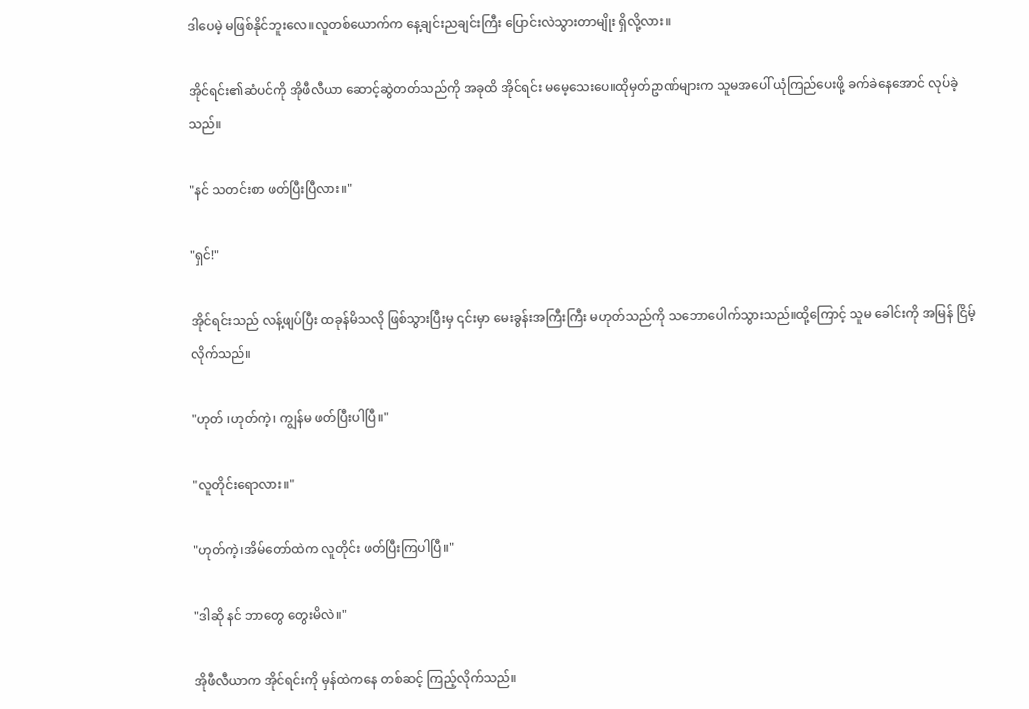ဒါပေမဲ့ မဖြစ်နိုင်ဘူးလေ။လူတစ်ယောက်က နေ့ချင်းညချင်းကြီး ပြောင်းလဲသွားတာမျိုး ရှိလို့လား။

အိုင်ရင်း၏ဆံပင်ကို အိုဖီလီယာ ဆောင့်ဆွဲတတ်သည်ကို အခုထိ အိုင်ရင်း မမေ့သေးပေ။ထိုမှတ်ဥာဏ်များက သူမအပေါ် ယုံကြည်ပေးဖို့ ခက်ခဲနေအောင် လုပ်ခဲ့သည်။

"နင် သတင်းစာ ဖတ်ပြီးပြီလား။"

"ရှင်!"

အိုင်ရင်းသည် လန့်ဖျပ်ပြီး ထခုန်မိသလို ဖြစ်သွားပြီးမှ ၎င်းမှာ မေးခွန်းအကြီးကြီး မဟုတ်သည်ကို သဘောပေါက်သွားသည်။ထို့ကြောင့် သူမ ခေါင်းကို အမြန် ငြိမ့်လိုက်သည်။

"ဟုတ် ၊ဟုတ်ကဲ့၊ ကျွန်မ ဖတ်ပြီးပါပြီ။"

"လူတိုင်းရောလား။"

"ဟုတ်ကဲ့၊အိမ်တော်ထဲက လူတိုင်း ဖတ်ပြီးကြပါပြီ။"

"ဒါဆို နင် ဘာတွေ တွေးမိလဲ။"

အိုဖီလီယာက အိုင်ရင်းကို မှန်ထဲကနေ တစ်ဆင့် ကြည့်လိုက်သည်။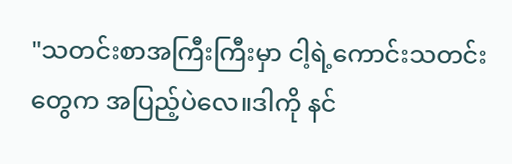"သတင်းစာအကြီးကြီးမှာ ငါ့ရဲ့ကောင်းသတင်းတွေက အပြည့်ပဲလေ။ဒါကို နင်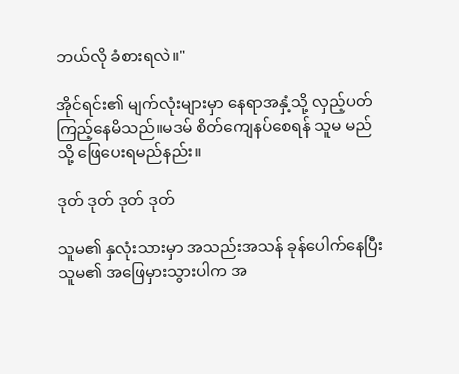ဘယ်လို ခံစားရလဲ။"

အိုင်ရင်း၏ မျက်လုံးများမှာ နေရာအနှံ့သို့ လှည့်ပတ်ကြည့်နေမိသည်။မဒမ် စိတ်ကျေနပ်စေရန် သူမ မည်သို့ ဖြေပေးရမည်နည်း။

ဒုတ် ဒုတ် ဒုတ် ဒုတ်

သူမ၏ နှလုံးသားမှာ အသည်းအသန် ခုန်ပေါက်နေပြီး သူမ၏ အဖြေမှားသွားပါက အ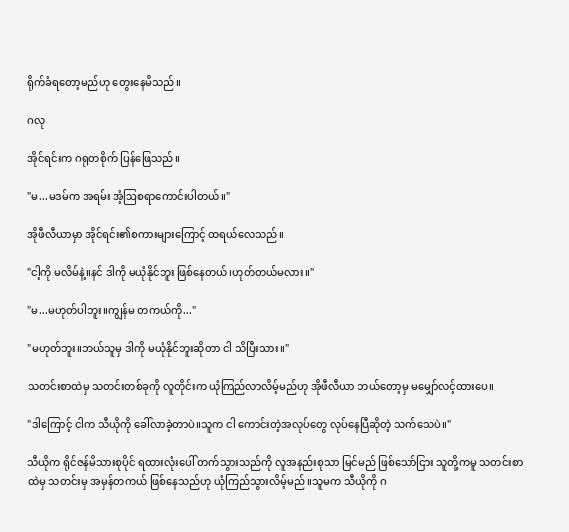ရိုက်ခံရတော့မည်ဟု တွေးနေမိသည်။

ဂလု

အိုင်ရင်းက ဂရုတစိုက် ပြန်ဖြေသည်။

"မ...မဒမ်က အရမ်း အံ့ဩစရာကောင်းပါတယ်။"

အိုဖီလီယာမှာ အိုင်ရင်း၏စကားများကြောင့် ထရယ်လေသည်။

"ငါ့ကို မလိမ်နဲ့။နင် ဒါကို မယုံနိုင်ဘူး ဖြစ်နေတယ်၊ဟုတ်တယ်မလား။"

"မ...မဟုတ်ပါဘူး။ကျွန်မ တကယ်ကို..."

"မဟုတ်ဘူး။ဘယ်သူမှ ဒါကို မယုံနိုင်ဘူးဆိုတာ ငါ သိပြီးသား။"

သတင်းစာထဲမှ သတင်းတစ်ခုကို လူတိုင်းက ယုံကြည်လာလိမ့်မည်ဟု အိုဖီလီယာ ဘယ်တော့မှ မမျှော်လင့်ထားပေ။

"ဒါကြောင့် ငါက သီယိုကို ခေါ်လာခဲ့တာပဲ။သူက ငါ ကောင်းတဲ့အလုပ်တွေ လုပ်နေပြီဆိုတဲ့ သက်သေပဲ။"

သီယိုက ရိုင်ဇန်မိသားစုပိုင် ရထားလုံးပေါ် တက်သွားသည်ကို လူအနည်းစုသာ မြင်မည် ဖြစ်သော်ငြား သူတို့ကမူ သတင်းစာထဲမှ သတင်းမှ အမှန်တကယ် ဖြစ်နေသည်ဟု ယုံကြည်သွားလိမ့်မည်။သူမက သီယိုကို ဂ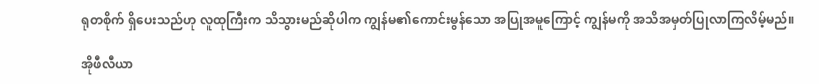ရုတစိုက် ရှိပေးသည်ဟု လူထုကြီးက သိသွားမည်ဆိုပါက ကျွန်မ၏ကောင်းမွန်သော အပြုအမူကြောင့် ကျွန်မကို အသိအမှတ်ပြုလာကြလိမ့်မည်။

အိုဖီလီယာ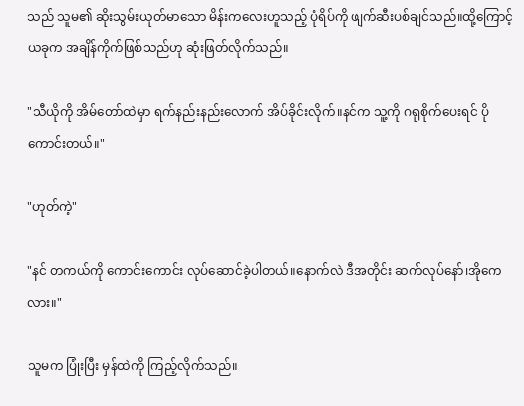သည် သူမ၏ ဆိုးသွမ်းယုတ်မာသော မိန်းကလေးဟူသည့် ပုံရိပ်ကို ဖျက်ဆီးပစ်ချင်သည်။ထို့ကြောင့် ယခုက အချိန်ကိုက်ဖြစ်သည်ဟု ဆုံးဖြတ်လိုက်သည်။

"သီယိုကို အိမ်တော်ထဲမှာ ရက်နည်းနည်းလောက် အိပ်ခိုင်းလိုက်။နင်က သူ့ကို ဂရုစိုက်ပေးရင် ပိုကောင်းတယ်။"

"ဟုတ်ကဲ့"

"နင် တကယ်ကို ကောင်းကောင်း လုပ်ဆောင်ခဲ့ပါတယ်။နောက်လဲ ဒီအတိုင်း ဆက်လုပ်နော်၊အိုကေလား။"

သူမက ပြုံးပြီး မှန်ထဲကို ကြည့်လိုက်သည်။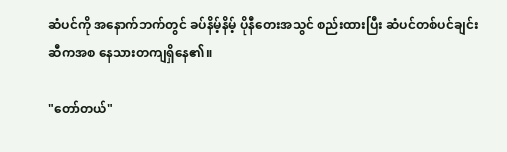ဆံပင်ကို အနောက်ဘက်တွင် ခပ်နိမ့်နိမ့် ပိုနီတေးအသွင် စည်းထားပြီး ဆံပင်တစ်ပင်ချင်းဆီကအစ နေသားတကျရှိနေ၏။

"တော်တယ်"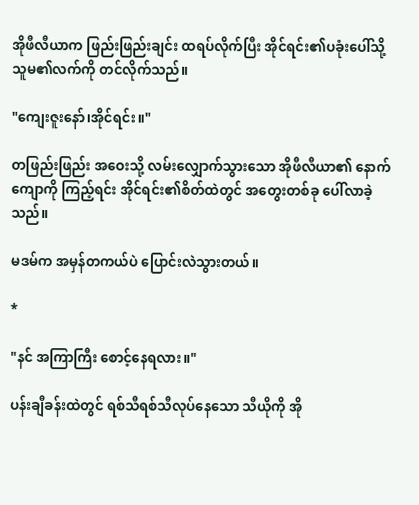အိုဖီလီယာက ဖြည်းဖြည်းချင်း ထရပ်လိုက်ပြီး အိုင်ရင်း၏ပခုံးပေါ်သို့ သူမ၏လက်ကို တင်လိုက်သည်။

"ကျေးဇူးနော်၊အိုင်ရင်း။"

တဖြည်းဖြည်း အဝေးသို့ လမ်းလျှောက်သွားသော အိုဖီလီယာ၏ နောက်ကျောကို ကြည့်ရင်း အိုင်ရင်း၏စိတ်ထဲတွင် အတွေးတစ်ခု ပေါ်လာခဲ့သည်။

မဒမ်က အမှန်တကယ်ပဲ ပြောင်းလဲသွားတယ်။

*

"နင် အကြာကြီး စောင့်နေရလား။"

ပန်းချီခန်းထဲတွင် ရစ်သီရစ်သီလုပ်နေသော သီယိုကို အို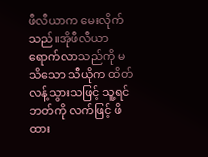ဖီလီယာက မေးလိုက်သည်။အိုဖီလီယာ ရောက်လာသည်ကို မသိသော သီယိုက ထိတ်လန့်သွားသဖြင့် သူ့ရင်ဘတ်ကို လက်ဖြင့် ဖိထား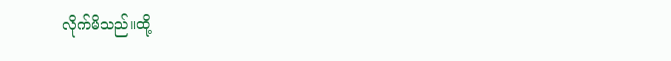လိုက်မိသည်။ထို့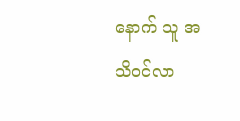နောက် သူ အသိဝင်လာ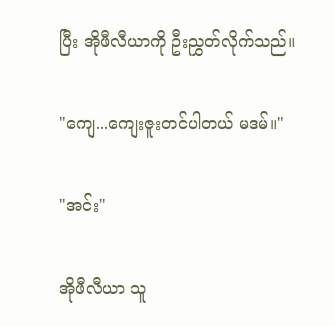ပြီး အိုဖီလီယာကို ဦးညွှတ်လိုက်သည်။

"ကျေ...ကျေးဇူးတင်ပါတယ် မဒမ်။"

"အင်း"

အိုဖီလီယာ သူ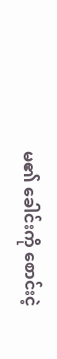မ၏ ခေါင်းကို စောင်းငဲ့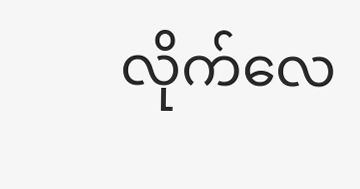လိုက်လေ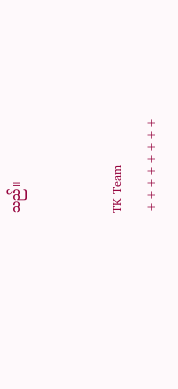သည်။


TK Team
++++++++